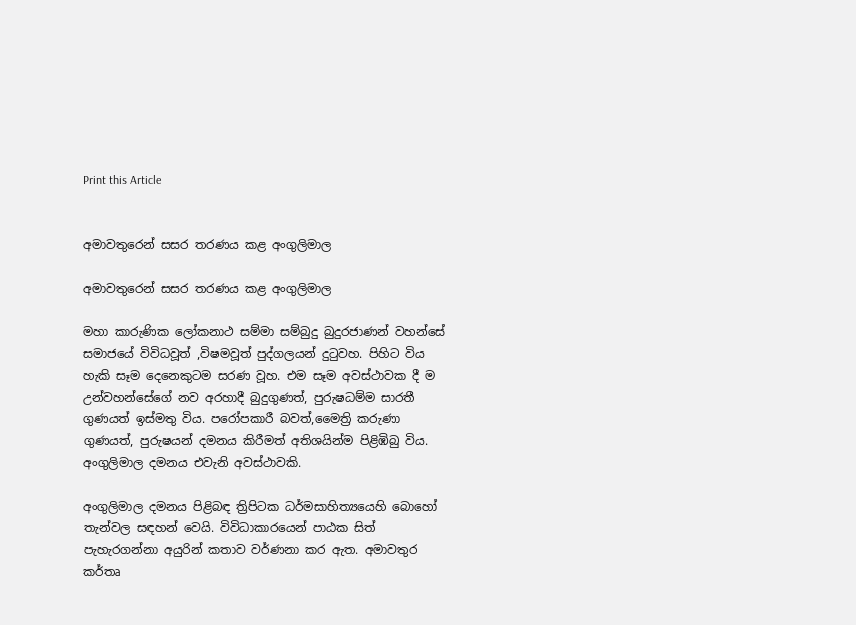Print this Article


අමාවතුරෙන් සසර තරණය කළ අංගුලිමාල

අමාවතුරෙන් සසර තරණය කළ අංගුලිමාල

මහා කාරුණික ලෝකනාථ සම්මා සම්බුදු බුදුරජාණන් වහන්සේ සමාජයේ විවිධවූත් ,විෂමවූත් පුද්ගලයන් දුටුවහ. පිහිට විය හැකි සෑම දෙනෙකුටම සරණ වූහ. එම සෑම අවස්ථාවක දී ම උන්වහන්සේගේ නව අරහාදී බුදුගුණත්, පුරුෂධම්ම සාරතී ගුණයත් ඉස්මතු විය. පරෝපකාරී බවත්,මෛත්‍රි කරුණා ගුණයත්, පුරුෂයන් දමනය කිරීමත් අතිශයින්ම පිළිඹිබු විය. අංගුලිමාල දමනය එවැනි අවස්ථාවකි.

අංගුලිමාල දමනය පිළිබඳ ත්‍රිපිටක ධර්මසාහිත්‍යයෙහි බොහෝ තැන්වල සඳහන් වෙයි. විවිධාකාරයෙන් පාඨක සිත් පැහැරගන්නා අයුරින් කතාව වර්ණනා කර ඇත. අමාවතුර කර්තෘ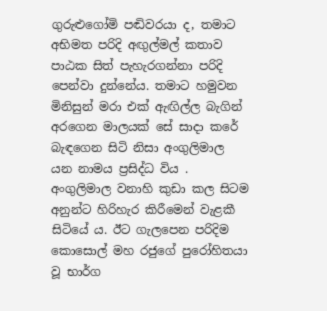ගුරුළුගෝමි පඬිවරයා ද, තමාට අභිමත පරිදි අඟුල්මල් කතාව පාඨක සිත් පැහැරගන්නා පරිදි පෙන්වා දුන්නේය. තමාට හමුවන මිනිසුන් මරා එක් ඇඟිල්ල බැගින් අරගෙන මාලයක් සේ සාදා කරේ බැඳගෙන සිටි නිසා අංගුලිමාල යන නාමය ප්‍රසිද්ධ විය . අංගුලිමාල වනාහි කුඩා කල සිටම අනුන්ට හිරිහැර කිරීමෙන් වැළකී සිටියේ ය. ඊට ගැලපෙන පරිදිම කොසොල් මහ රජුගේ පුරෝහිතයා වූ භාර්ග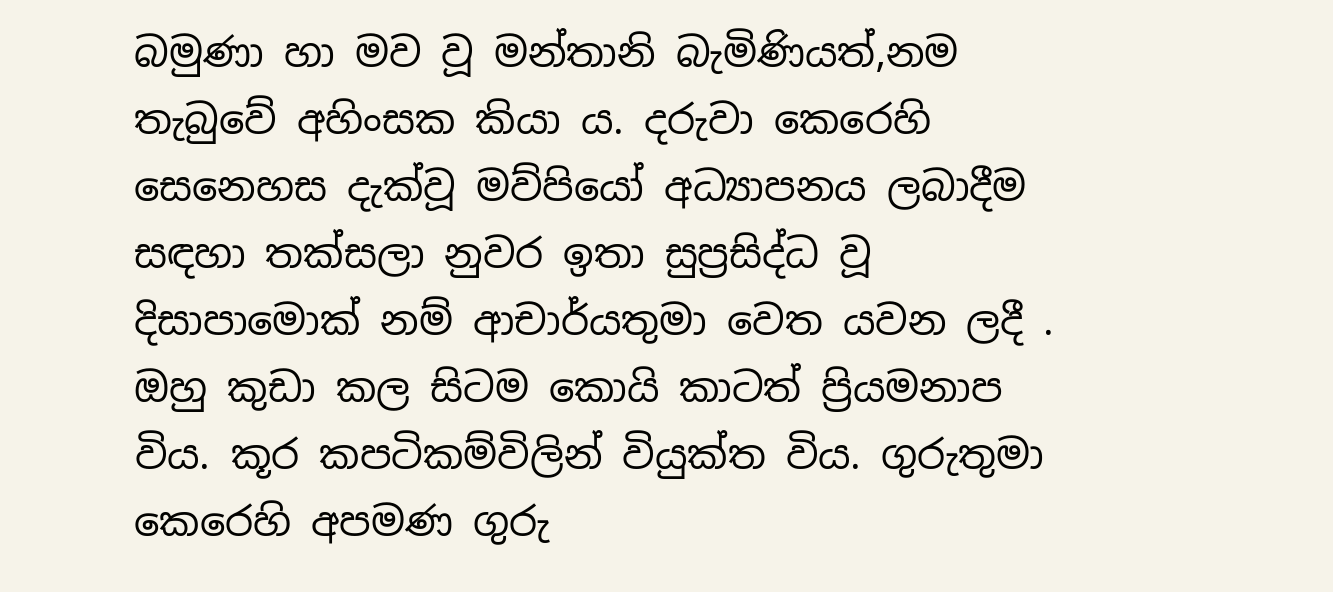බමුණා හා මව වූ මන්තානි බැමිණියත්,නම තැබුවේ අහිංසක කියා ය. දරුවා කෙරෙහි සෙනෙහස දැක්වූ මව්පියෝ අධ්‍යාපනය ලබාදීම සඳහා තක්සලා නුවර ඉතා සුප්‍රසිද්ධ වූ දිසාපාමොක් නම් ආචාර්යතුමා වෙත යවන ලදී . ඔහු කුඩා කල සිටම කොයි කාටත් ප්‍රියමනාප විය. කූර කපටිකම්විලින් වියුක්ත විය. ගුරුතුමා කෙරෙහි අපමණ ගුරු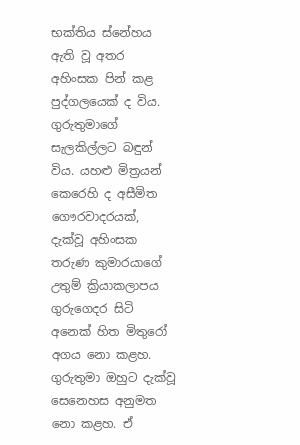භක්තිය ස්නේහය ඇති වූ අතර අහිංසක පින් කළ පුද්ගලයෙක් ද විය. ගුරුතුමාගේ සැලකිල්ලට බඳුන් විය. යහළු මිත්‍රයන් කෙරෙහි ද අසීමිත ගෞරවාදරයක්, දැක්වූ අහිංසක තරුණ කුමාරයාගේ උතුම් ක්‍රියාකලාපය ගුරුගෙදර සිටි අනෙක් හිත මිතුරෝ අගය නො කළහ. ගුරුතුමා ඔහුට දැක්වූ සෙනෙහස අනුමත නො කළහ. ඒ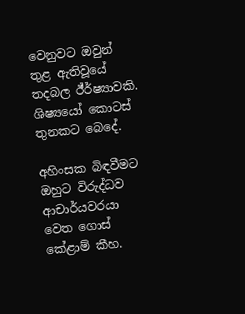වෙනුවට ඔවුන් තුළ ඇතිවූයේ තදබල ඊ්ර්ෂ්‍යාවකි. ශිෂ්‍යයෝ කොටස් තුනකට බෙදේ.

අහිංසක බිඳවීමට ඔහුට විරුද්ධව ආචාර්යවරයා වෙත ගොස් කේළාම් කීහ.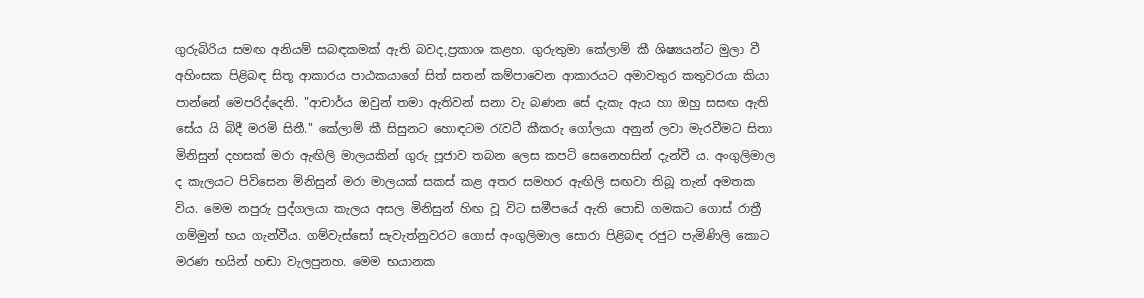ගුරුබිරිය සමඟ අනියම් සබඳකමක් ඇති බවද,ප්‍රකාශ කළහ. ගුරුතුමා කේලාම් කී ශිෂ්‍යයන්ට මුලා වී අහිංසක පිළිබඳ සිතූ ආකාරය පාඨකයාගේ සිත් සතන් කම්පාවෙන ආකාරයට අමාවතුර කතුවරයා කියා පාන්නේ මෙපරිද්දෙනි. "ආචාර්ය ඔවුන් තමා ඇතිවන් සනා වැ බණන සේ දැකැ ඇය හා ඔහු සසඟ ඇති සේය යි බිදී මරමි සිතී." කේලාම් කී සිසුනට හොඳටම රැවටී කීකරු ගෝලයා අනුන් ලවා මැරවීමට සිතා මිනිසුන් දහසක් මරා ඇඟිලි මාලයකින් ගුරු පූජාව තබන ලෙස කපටි සෙනෙහසින් දැන්වී ය. අංගුලිමාල ද කැලයට පිවිසෙන මිනිසුන් මරා මාලයක් සකස් කළ අතර සමහර ඇඟිලි සඟවා තිබූ තැන් අමතක විය. මෙම නපුරු පුද්ගලයා කැලය අසල මිනිසුන් හිඟ වූ විට සමීපයේ ඇති පොඩි ගමකට ගොස් රාත්‍රී ගම්මුන් භය ගැන්වීය. ගම්වැස්සෝ සැවැත්නුවරට ගොස් අංගුලිමාල සොරා පිළිබඳ රජුට පැමිණිලි කොට මරණ භයින් හඬා වැලපුනහ. මෙම භයානක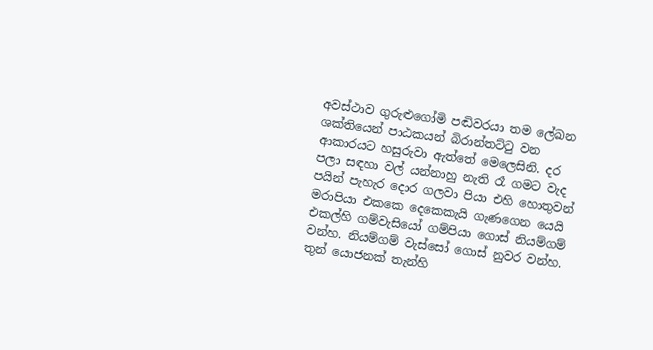අවස්ථාව ගුරුළුගෝමි පඬිවරයා තම ලේඛන ශක්තියෙන් පාඨකයන් බිරාන්තට්ටු වන ආකාරයට හසුරුවා ඇත්තේ මෙලෙසිනි. දර පලා සඳහා වල් යන්නාහු නැති රෑ ගමට වැද පයින් පැහැර දොර ගලවා පියා එහි හොතුවන් මරාපියා එකකෙ දෙකෙකැයි ගැණගෙන යෙයි එකල්හි ගම්වැසියෝ ගම්පියා ගොස් නියම්ගම් වන්හ. නියම්ගම් වැස්සෝ ගොස් නුවර වන්හ. තුන් යොජනක් තැන්හි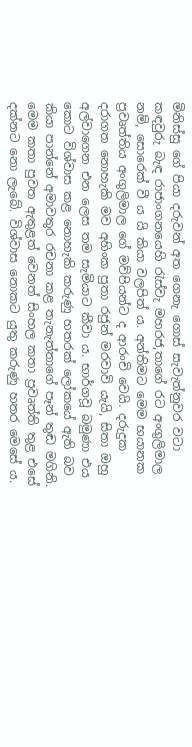මිනිස්සු ගේ පියා දරුවන් අත ගෙනැ ගොස් සැවැත්නුවර වටා කඳවුරු බැඳ රාජාංගනයෙහි රැස්වැ මහරජ,තාගේ රට අංගුලිමාල නම්, සොරෙක් වී ය යි කියා වලපිත් ය. අන්තිමට මෙම භයානක ප්‍රවෘත්තිය අංගුලිමාල ගේ මව්පියන්ට ද ආරංචි වෙයි. දරුදුක දරාගත නොහැකි මව අහිංක පුතා රජුන් මරවාවි යැයි, සිතා ඔහු අල්වාගෙන එන ලෙස තම සැමියාට කීවා ය. භාර්ගවූ බමුණා එය කොට විශ්වාස කළ නොහැකි කරුණු හතරක් ලෝකයේ ඇති බව කියා පාන්නේ අමාවතුර රචනා කළ තැනැත්තාගේ පෑන් තුඬ මගිනි. මෙම කතා පුවත ඇතුළත් වෙනත් සිංහල කතා ප්‍රවෘත්ති තුළ එසේ දක්නට නො ලැබේ. විශ්වාස නොකට යුතු කරුණු හතර මෙසේ ය.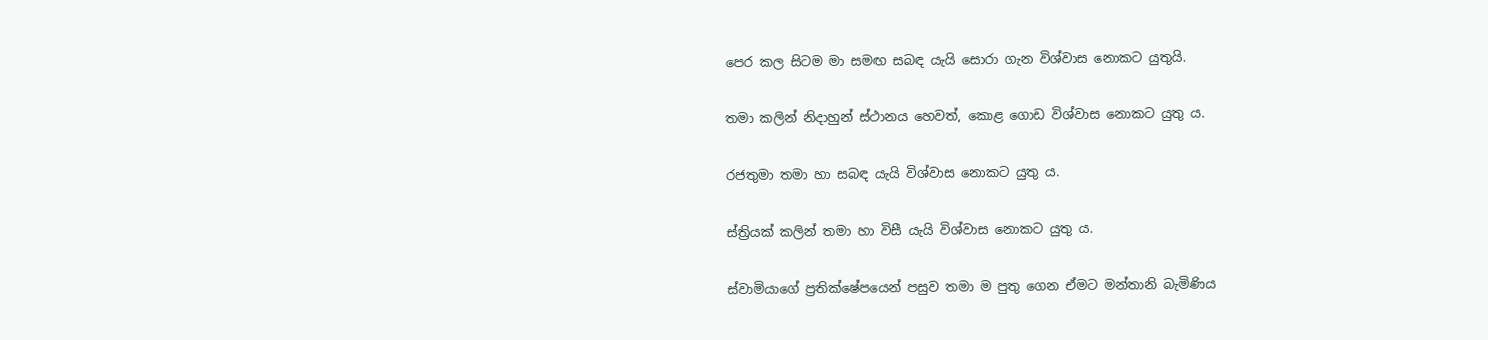පෙර කල සිටම මා සමඟ සබඳ යැයි සොරා ගැන විශ්වාස නොකට යුතුයි.

තමා කලින් නිදාහුන් ස්ථානය හෙවත්, කොළ ගොඩ විශ්වාස නොකට යුතු ය.

රජතුමා තමා හා සබඳ යැයි විශ්වාස නොකට යුතු ය.

ස්ත්‍රියක් කලින් තමා හා විසී යැයි විශ්වාස නොකට යුතු ය.

ස්වාමියාගේ ප්‍රතික්ෂේපයෙන් පසුව තමා ම පුතු ගෙන ඒමට මන්තානි බැමිණිය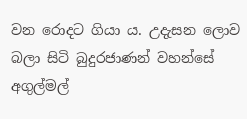වන රොදට ගියා ය. උදැසන ලොව බලා සිටි බුදුරජාණන් වහන්සේ අගුල්මල්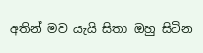අතින් මව යැයි සිතා ඔහු සිටින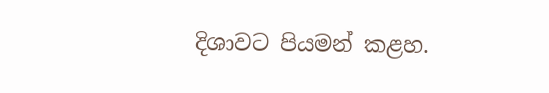දිශාවට පියමන් කළහ.